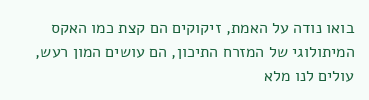בואו נודה על האמת, זיקוקים הם קצת כמו האקס המיתולוגי של המזרח התיכון, הם עושים המון רעש, עולים לנו מלא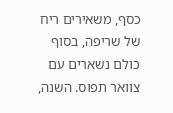כסף, משאירים ריח של שריפה, בסוף כולם נשארים עם צוואר תפוס. השנה,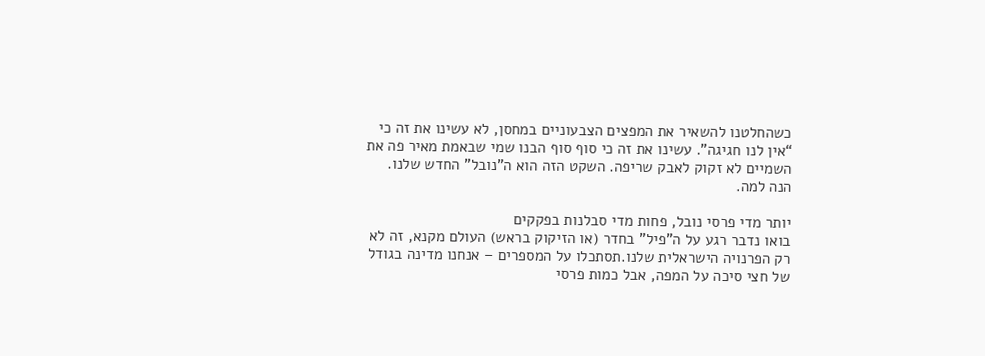כשהחלטנו להשאיר את המפצים הצבעוניים במחסן, לא עשינו את זה כי “אין לנו חגיגה”. עשינו את זה כי סוף סוף הבנו שמי שבאמת מאיר פה את השמיים לא זקוק לאבק שריפה. השקט הזה הוא ה”נובל” החדש שלנו. הנה למה.

יותר מדי פרסי נובל, פחות מדי סבלנות בפקקים
בואו נדבר רגע על ה”פיל” בחדר (או הזיקוק בראש) העולם מקנא, זה לא רק הפרנויה הישראלית שלנו.תסתכלו על המספרים – אנחנו מדינה בגודל של חצי סיכה על המפה, אבל כמות פרסי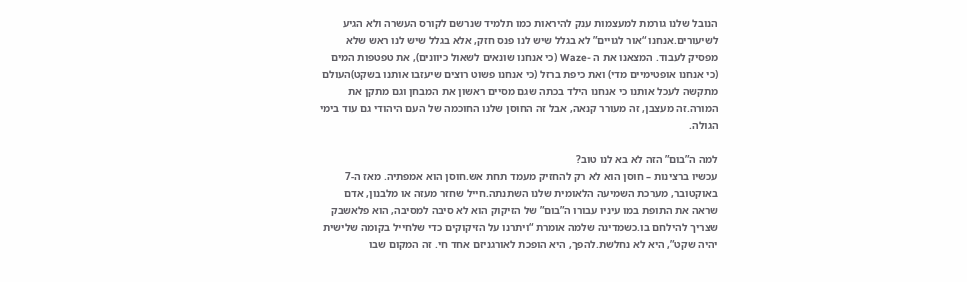הנובל שלנו גורמת למעצמות ענק להיראות כמו תלמיד שנרשם לקורס העשרה ולא הגיע לשיעורים.אנחנו “אור לגויים” לא בגלל שיש לנו פנס חזק, אלא בגלל שיש לנו ראש שלא מפסיק לעבוד. המצאנו את ה -Waze (כי אנחנו שונאים לשאול כיוונים), את טפטפות המים (כי אנחנו אופטימיים מדי) ואת כיפת ברזל (כי אנחנו פשוט רוצים שיעזבו אותנו בשקט)העולם מתקשה לעכל אותנו כי אנחנו הילד בכתה שגם מסיים ראשון את המבחן וגם מתקן את המורה.זה מעצבן, זה מעורר קנאה, אבל זה החוסן שלנו החוכמה של העם היהודי גם עוד בימי הגולה.

למה ה”בום” הזה לא בא לנו טוב?
עכשיו ברצינות – חוסן הוא לא רק להחזיק מעמד תחת אש.חוסן הוא אמפתיה. מאז ה-7 באוקטובר, מערכת השמיעה הלאומית שלנו השתנתה.חייל שחזר מעזה או מלבנון, אדם שראה את התופת במו עיניו עבורו ה”בום” של הזיקוק הוא לא סיבה למסיבה, הוא פלאשבק שצריך להילחם בו.כשמדינה שלמה אומרת “ויתרנו על הזיקוקים כדי שלחייל בקומה שלישית יהיה שקט”, היא לא נחלשת.להפך, היא הופכת לאורגניזם אחד חי. זה המקום שבו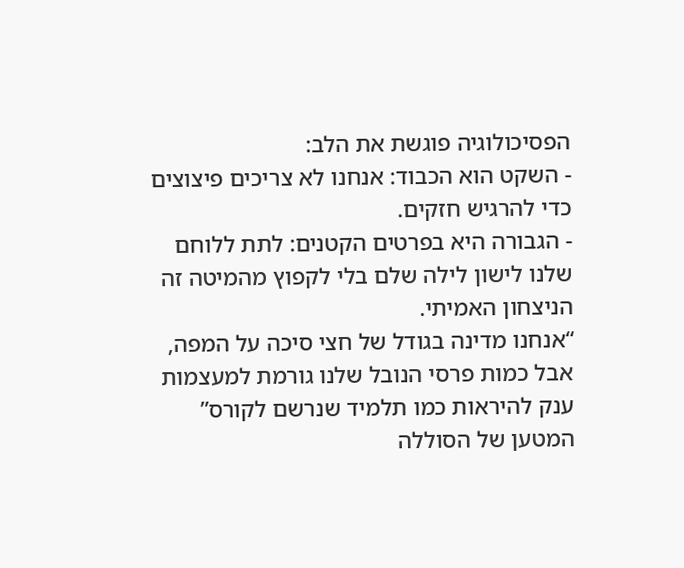הפסיכולוגיה פוגשת את הלב:
- השקט הוא הכבוד: אנחנו לא צריכים פיצוצים כדי להרגיש חזקים.
- הגבורה היא בפרטים הקטנים: לתת ללוחם שלנו לישון לילה שלם בלי לקפוץ מהמיטה זה הניצחון האמיתי.
“אנחנו מדינה בגודל של חצי סיכה על המפה, אבל כמות פרסי הנובל שלנו גורמת למעצמות ענק להיראות כמו תלמיד שנרשם לקורס”
המטען של הסוללה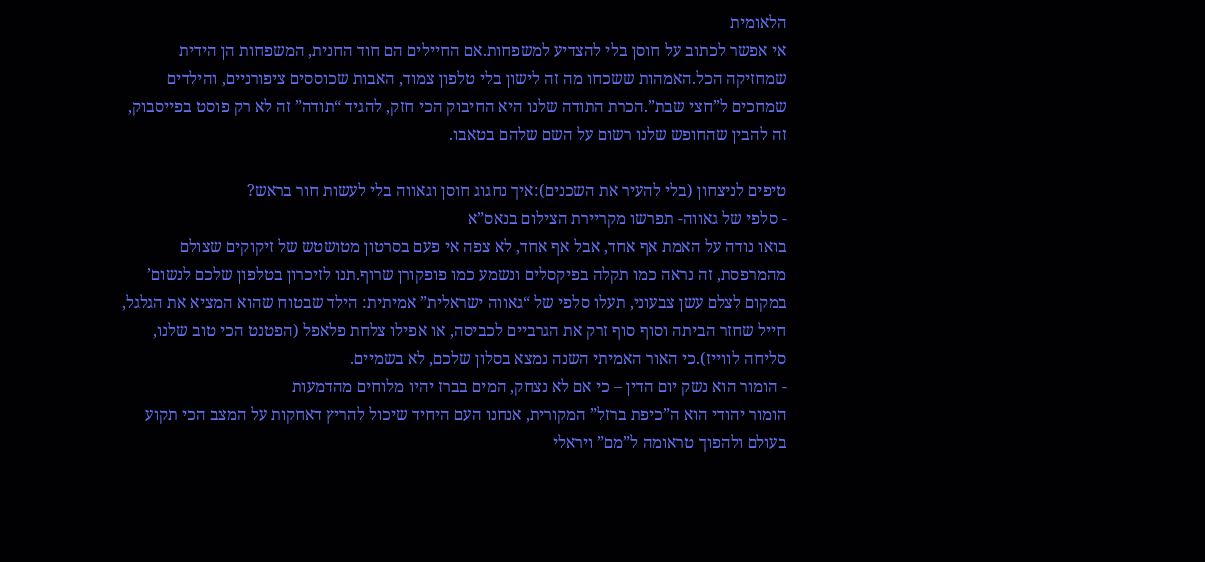הלאומית
אי אפשר לכתוב על חוסן בלי להצדיע למשפחות.אם החיילים הם חוד החנית, המשפחות הן הידית שמחזיקה הכל.האמהות ששכחו מה זה לישון בלי טלפון צמוד, האבות שכוססים ציפורניים, והילדים שמחכים ל”חצי שבת”.הכרת התודה שלנו היא החיבוק הכי חזק, להגיד “תודה” זה לא רק פוסט בפייסבוק, זה להבין שהחופש שלנו רשום על השם שלהם בטאבו.

טיפים לניצחון (בלי להעיר את השכנים):איך נחגוג חוסן וגאווה בלי לעשות חור בראש?
- סלפי של גאווה- תפרשו מקריירת הצילום בנאס”א
בואו נודה על האמת אף אחד, אבל אף אחד, לא צפה אי פעם בסרטון מטושטש של זיקוקים שצולם מהמרפסת, זה נראה כמו תקלה בפיקסלים ונשמע כמו פופקורן שרוף.תנו לזיכרון בטלפון שלכם לנשום’ במקום לצלם עשן צבעוני, תעלו סלפי של “גאווה ישראלית” אמיתית: הילד שבטוח שהוא המציא את הגלגל, חייל שחזר הביתה וסוף סוף זרק את הגרביים לכביסה, או אפילו צלחת פלאפל (הפטנט הכי טוב שלנו, סליחה לווייז).כי האור האמיתי השנה נמצא בסלון שלכם, לא בשמיים.
- הומור הוא נשק יום הדין – כי אם לא נצחק, המים בברז יהיו מלוחים מהדמעות
הומור יהודי הוא ה”כיפת ברזל” המקורית, אנחנו העם היחיד שיכול להריץ דאחקות על המצב הכי תקוע בעולם ולהפוך טראומה ל”מם” ויראלי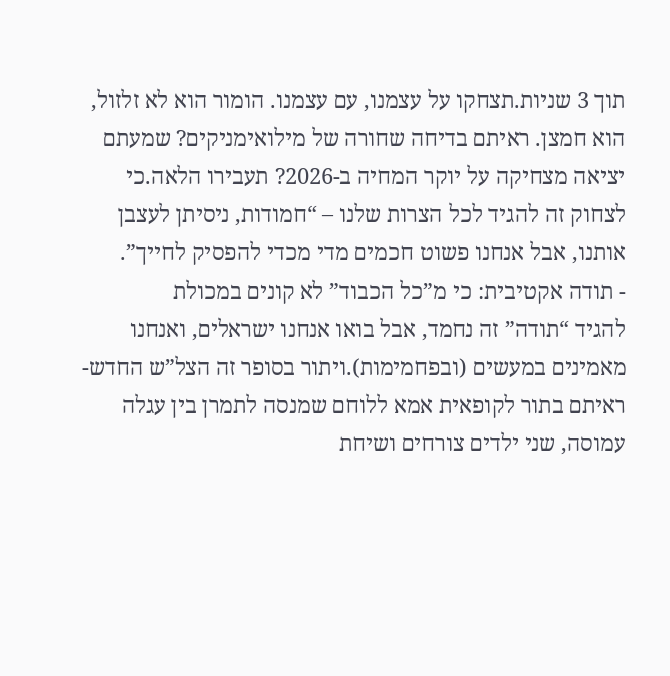תוך 3 שניות.תצחקו על עצמנו, עם עצמנו. הומור הוא לא זלזול, הוא חמצן. ראיתם בדיחה שחורה של מילואימניקים? שמעתם יציאה מצחיקה על יוקר המחיה ב-2026? תעבירו הלאה.כי לצחוק זה להגיד לכל הצרות שלנו – “חמודות, ניסיתן לעצבן אותנו, אבל אנחנו פשוט חכמים מדי מכדי להפסיק לחייך”.
- תודה אקטיבית: כי מ”כל הכבוד” לא קונים במכולת
להגיד “תודה” זה נחמד, אבל בואו אנחנו ישראלים, ואנחנו מאמינים במעשים (ובפחמימות).ויתור בסופר זה הצל”ש החדש- ראיתם בתור לקופאית אמא ללוחם שמנסה לתמרן בין עגלה עמוסה, שני ילדים צורחים ושיחת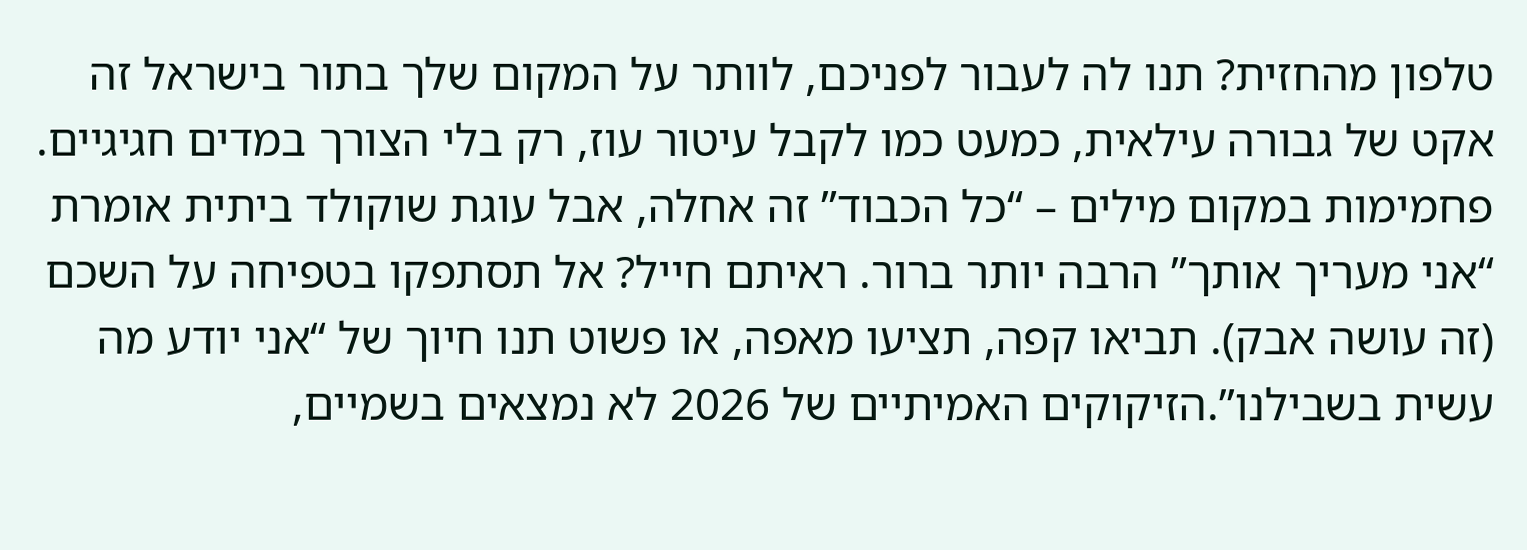טלפון מהחזית? תנו לה לעבור לפניכם, לוותר על המקום שלך בתור בישראל זה אקט של גבורה עילאית, כמעט כמו לקבל עיטור עוז, רק בלי הצורך במדים חגיגיים. פחמימות במקום מילים – “כל הכבוד” זה אחלה, אבל עוגת שוקולד ביתית אומרת “אני מעריך אותך” הרבה יותר ברור. ראיתם חייל? אל תסתפקו בטפיחה על השכם (זה עושה אבק). תביאו קפה, תציעו מאפה, או פשוט תנו חיוך של “אני יודע מה עשית בשבילנו”.הזיקוקים האמיתיים של 2026 לא נמצאים בשמיים,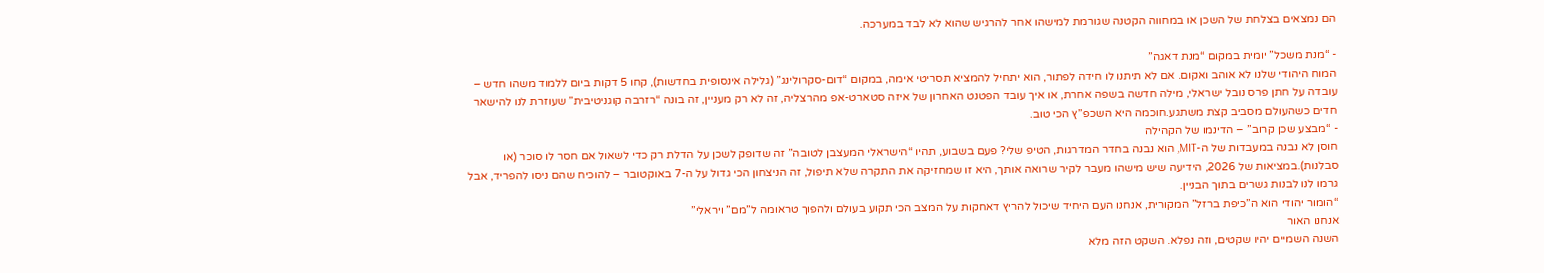הם נמצאים בצלחת של השכן או במחווה הקטנה שגורמת למישהו אחר להרגיש שהוא לא לבד במערכה.

- “מנת משכל” יומית במקום “מנת דאגה”
המוח היהודי שלנו לא אוהב ואקום. אם לא תיתנו לו חידה לפתור, הוא יתחיל להמציא תסריטי אימה, במקום “דום-סקרולינג” (גלילה אינסופית בחדשות), קחו 5 דקות ביום ללמוד משהו חדש – עובדה על חתן פרס נובל ישראלי, מילה חדשה בשפה אחרת, או איך עובד הפטנט האחרון של איזה סטארט-אפ מהרצליה, זה לא רק מעניין, זה בונה “רזרבה קוגניטיבית” שעוזרת לנו להישאר חדים כשהעולם מסביב קצת משתגע.חוכמה היא השכפ”ץ הכי טוב.
- “מבצע שכן קרוב” – הדינמו של הקהילה
חוסן לא נבנה במעבדות של ה-MIT, הוא נבנה בחדר המדרגות, הטיפ שלי? פעם בשבוע, תהיו “הישראלי המעצבן לטובה” זה שדופק לשכן על הדלת רק כדי לשאול אם חסר לו סוכר (או סבלנות).במציאות של 2026, הידיעה שיש מישהו מעבר לקיר שרואה אותך, היא זו שמחזיקה את התקרה שלא תיפול, זה הניצחון הכי גדול על ה-7 באוקטובר – להוכיח שהם ניסו להפריד, אבל גרמו לנו לבנות גשרים בתוך הבניין.
“הומור יהודי הוא ה”כיפת ברזל” המקורית, אנחנו העם היחיד שיכול להריץ דאחקות על המצב הכי תקוע בעולם ולהפוך טראומה ל”מם” ויראלי”
אנחנו האור
השנה השמיים יהיו שקטים, וזה נפלא. השקט הזה מלא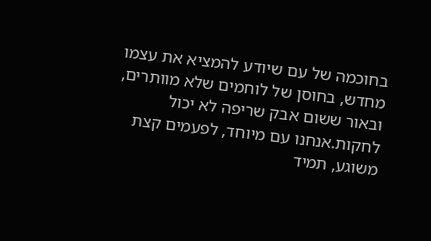בחוכמה של עם שיודע להמציא את עצמו מחדש, בחוסן של לוחמים שלא מוותרים, ובאור ששום אבק שריפה לא יכול לחקות.אנחנו עם מיוחד, לפעמים קצת משוגע, תמיד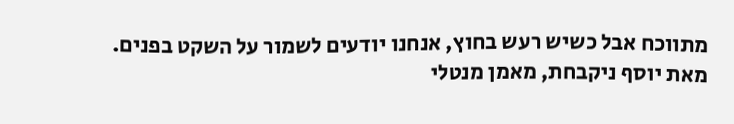מתווכח אבל כשיש רעש בחוץ, אנחנו יודעים לשמור על השקט בפנים.
מאת יוסף ניקבחת, מאמן מנטלי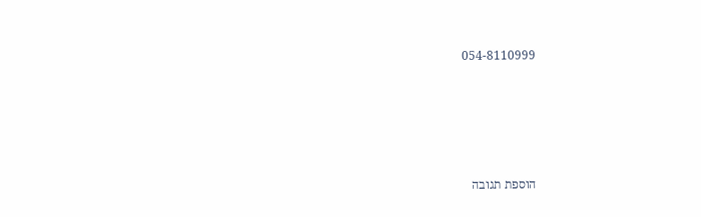054-8110999








הוספת תגובה